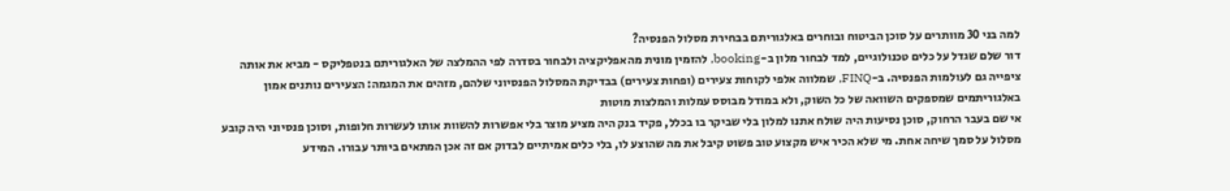למה בני 30 מוותרים על סוכן הביטוח ובוחרים באלגוריתם בבחירת מסלול הפנסיה?
דור שלם שגדל על כלים טכנולוגיים, למד לבחור מלון ב-booking, להזמין מונית מהאפליקציה ולבחור בסדרה לפי ההמלצה של האלגוריתם בנטפליקס - מביא את אותה ציפייה גם לעולמות הפנסיה. ב-FINQ, שמלווה אלפי לקוחות צעירים (ופחות צעירים) בבדיקת המסלול הפנסיוני שלהם, מזהים את המגמה: הצעירים נותנים אמון באלגוריתמים שמספקים השוואה של כל השוק, ולא במודל מבוסס עמלות והמלצות מוטות
אי שם בעבר הרחוק, סוכן נסיעות היה שולח אתנו למלון בלי שביקר בו בכלל, פקיד בנק היה מציע מוצר בלי אפשרות להשוות אותו לעשרות חלופות, וסוכן פנסיוני היה קובע מסלול על סמך שיחה אחת. מי שלא הכיר איש מקצוע טוב פשוט קיבל את מה שהוצע לו, בלי כלים אמיתיים לבדוק אם זה אכן המתאים ביותר עבורו. המידע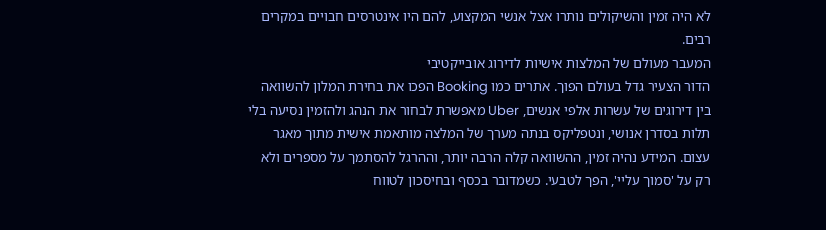לא היה זמין והשיקולים נותרו אצל אנשי המקצוע, להם היו אינטרסים חבויים במקרים רבים.
המעבר מעולם של המלצות אישיות לדירוג אובייקטיבי
הדור הצעיר גדל בעולם הפוך. אתרים כמו Booking הפכו את בחירת המלון להשוואה בין דירוגים של עשרות אלפי אנשים, Uber מאפשרת לבחור את הנהג ולהזמין נסיעה בלי תלות בסדרן אנושי, ונטפליקס בנתה מערך של המלצה מותאמת אישית מתוך מאגר עצום. המידע נהיה זמין, ההשוואה קלה הרבה יותר, וההרגל להסתמך על מספרים ולא רק על 'סמוך עליי', הפך לטבעי. כשמדובר בכסף ובחיסכון לטווח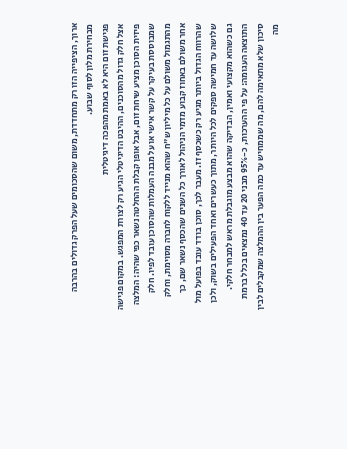ארוך, הציפייה הזו רק מתחדדת, משום שהסכומים שעל הפרק גדולים בהרבה מבחירת מלון לסוף שבוע.
פגישת זום היא לא באמת מהפכה דיגיטלית
אצל חלק גדול מהסוכנים, ההיבט הדיגיטלי הגיע רק לצורת המפגש. במקום פגישה פיזית הסוכן מציע שיחת זום, אבל אופן קבלת ההחלטה נשאר כפי שהיה: המלצה שמבוססת בעיקר על קשר אישי או על מבנה העמלות שהסוכן עובד לפיו. חלק מהתגמול משולם על כל מיליון ש"ח שהוא מנייד ללקוח לחברה מסוימת, וחלק אחר משולם באחוז קבוע מדמי הניהול לאורך כל השנים שהכסף נשאר שם, כך שהרווח הגדול ביותר מגיע רק כשכסף זז. מעבר לכך, סוכן בודד עובד בפועל מול שלושה עד חמישה ספקים לכל היותר, מתוך כעשרים ואחד הפעילים בשוק, ולכן גם כשהוא מקצועי ואמין, הבדיקה שהוא מבצע מוגבלת מראש למבחר חלקי. התוצאה העגומה: על פי ההערכות, כ-95% מבני 20 עד 40 נמצאים בכלל ברמת סיכון שלא מתאימה להם, מה שממחיש עד כמה הפער בין ההמלצה שמקבלים לבין מה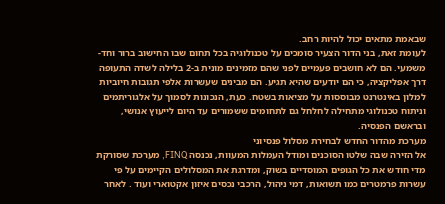שבאמת מתאים יכול להיות רחב.
לעומת זאת, בני הדור הצעיר סומכים על טכנולוגיה בכל תחום שבו החישוב ברור וחד-משמעי. הם לא חושבים פעמיים לפני שהם מזמינים מונית ב-2 בלילה לשדה התעופה דרך אפליקציה, כי הם יודעים שהיא תגיע. הם מבינים שעשרות אלפי תגובות חיוביות למלון באינטרנט מבוססות על מציאות בשטח. כעת, הנכונות לסמוך על אלגוריתמים וניתוח טכנולוגי מתחילה לחלחל גם לתחומים ששמורים עד היום לייעוץ אנושי, ובראשם הפנסיה.
מערכת מהדור החדש לבחירת מסלול פנסיוני
אל הזירה שבה שלטו הסוכנים ומודל העמלות המעוות, נכנסה FINQ, מערכת שסורקת מדי חודש את כל הגופים המוסדיים בשוק, ומדרגת את המסלולים הקיימים על פי עשרות פרמטרים כמו תשואות, דמי ניהול, הרכבי נכסים איזון אקטוארי ועוד . לאחר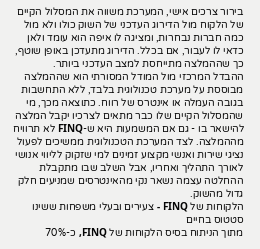בירור צרכים אישי, המערכת משווה את המסלול הקיים של הלקוח מול הדירוג העדכני של השוק כולו ולא מול כמה חברות נבחרות, ומציגה לו איפה הוא עומד ולאן כדאי לו לעבור, אם בכלל. הדירוג מתעדכן באופן שוטף, כך שההמלצה מתייחסת למצב העדכני ביותר.
ההבדל המרכזי מול המודל המסורתי הוא שההמלצה מבוססת על מערכת טכנולוגית בלבד, ללא התחשבות בגובה העמלה או אינטרס של רווח. כתוצאה מכך, מי שהמסלול הקיים שלו כבר מתאים לצרכיו יקבל המלצה להישאר בו - גם אם המשמעות היא ש-FINQ לא תרוויח מההמלצה. לצד המערכת הטכנולוגית ממשיכים לפעול נציגי שירות ואנשי מקצוע זמינים למי שזקוק לליווי אנושי לאורך התהליך ואחריו, אבל השלב שבו מתקבלת ההחלטה עצמה נשאר נקי מהאינטרסים שמניעים חלק גדול מהשוק.
הלקוחות של FINQ - צעירים ובעלי משפחות ששינו סטטוס בחיים
מתוך הניתוח בסיס הלקוחות של FINQ, כ-70%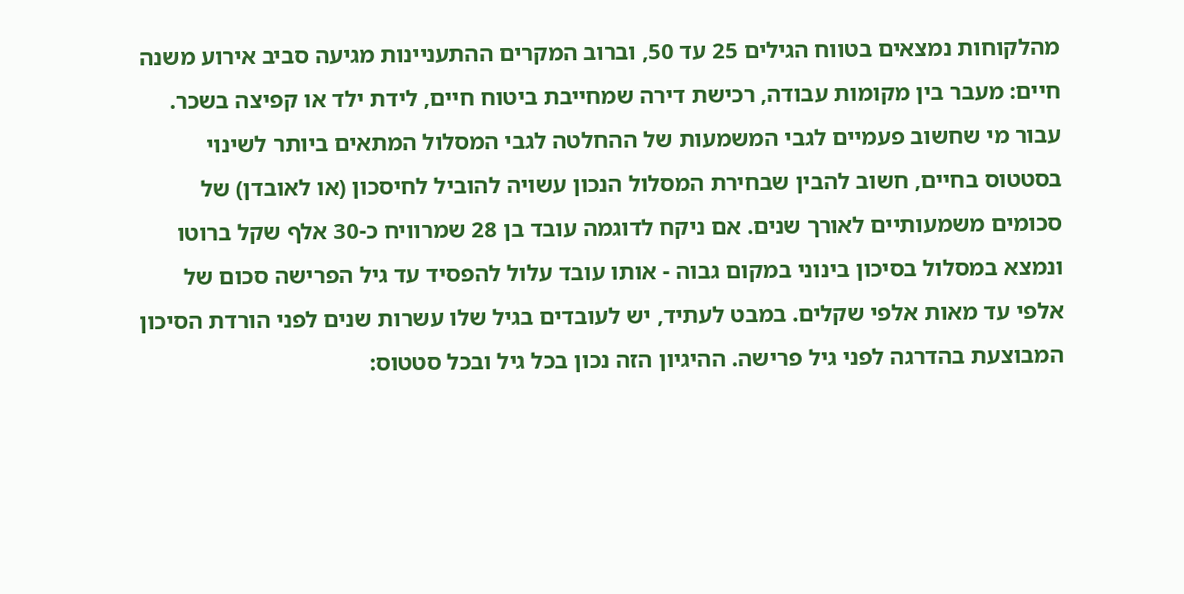מהלקוחות נמצאים בטווח הגילים 25 עד 50, וברוב המקרים ההתעניינות מגיעה סביב אירוע משנה חיים: מעבר בין מקומות עבודה, רכישת דירה שמחייבת ביטוח חיים, לידת ילד או קפיצה בשכר.
עבור מי שחשוב פעמיים לגבי המשמעות של ההחלטה לגבי המסלול המתאים ביותר לשינוי בסטטוס בחיים, חשוב להבין שבחירת המסלול הנכון עשויה להוביל לחיסכון (או לאובדן) של סכומים משמעותיים לאורך שנים. אם ניקח לדוגמה עובד בן 28 שמרוויח כ-30 אלף שקל ברוטו ונמצא במסלול בסיכון בינוני במקום גבוה - אותו עובד עלול להפסיד עד גיל הפרישה סכום של אלפי עד מאות אלפי שקלים. במבט לעתיד, יש לעובדים בגיל שלו עשרות שנים לפני הורדת הסיכון המבוצעת בהדרגה לפני גיל פרישה. ההיגיון הזה נכון בכל גיל ובכל סטטוס: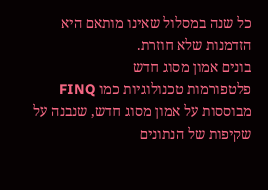כל שנה במסלול שאינו מותאם היא הזדמנות שלא חוזרת.
בונים אמון מסוג חדש
פלטפורמות טכנולוגיות כמו FINQ מבוססות על אמון מסוג חדש, שנבנה על שקיפות של הנתונים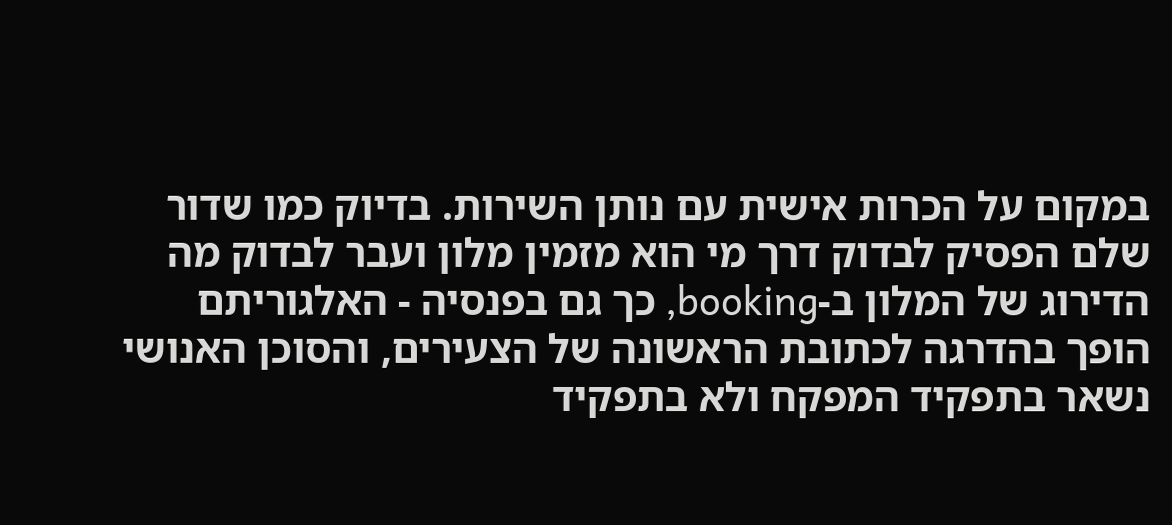במקום על הכרות אישית עם נותן השירות. בדיוק כמו שדור שלם הפסיק לבדוק דרך מי הוא מזמין מלון ועבר לבדוק מה הדירוג של המלון ב-booking, כך גם בפנסיה - האלגוריתם הופך בהדרגה לכתובת הראשונה של הצעירים, והסוכן האנושי נשאר בתפקיד המפקח ולא בתפקיד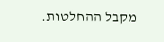מקבל ההחלטות.